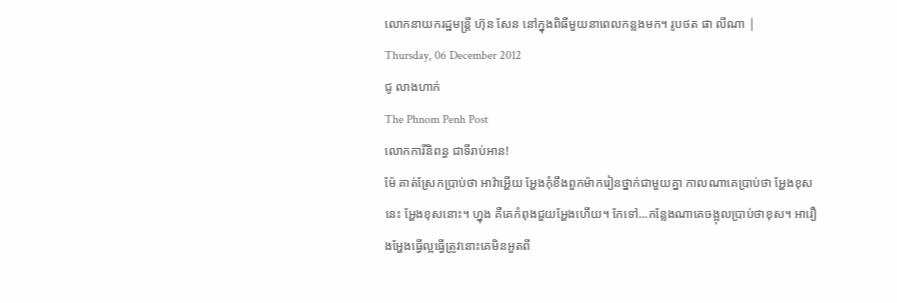លោកនាយករដ្ឋមន្ត្រី ហ៊ុន សែន នៅក្នុងពិធីមួយនាពេលកន្លងមក។ រូបថត ផា លីណា |
Thursday, 06 December 2012
ជូ លាងហាក់
The Phnom Penh Post
លោកការីនិពន្ធ ជាទីរាប់អាន!
ម៉ែ គាត់ស្រែកប្រាប់ថា អាវ៉ាអ្ហើយ អ្ហែងកុំខឹងពួកម៉ាករៀនថ្នាក់ជាមួយគ្នា កាលណាគេប្រាប់ថា អ្ហែងខុសនេះ អ្ហែងខុសនោះ។ ហ្នុង គឺគេកំពុងជួយអ្ហែងហើយ។ កែទៅ...កន្លែងណាគេចង្អុលប្រាប់ថាខុស។ អារឿងអ្ហែងធ្វើល្អធ្វើត្រូវនោះគេមិនអួតពី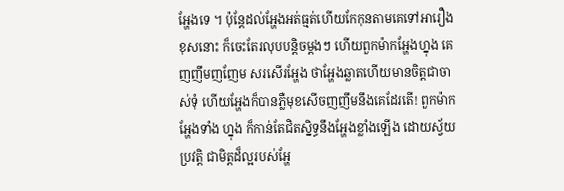អ្ហែងទេ ។ ប៉ុន្តែដល់អ្ហែងអត់ធ្មត់ហើយកែកុនតាមគេទៅអារឿងខុសនោះ ក៏ចេះតែរលុបបន្តិចម្តងៗ ហើយពួកម៉ាកអ្ហែងហ្នុង គេញញឹមញញែម សរសើរអ្ហែង ថាអ្ហែងឆ្លាតហើយមានចិត្តជាចាស់ទុំ ហើយអ្ហែងក៏បានភ្លឺមុខសើចញញឹមនឹងគេដែរតើ! ពួកម៉ាកអ្ហែងទាំង ហ្នុង ក៏កាន់តែជិតស្និទ្ធនឹងអ្ហែងខ្លាំងឡើង ដោយស្វ័យប្រវត្តិ ជាមិត្តដ៏ល្អរបស់អ្ហែ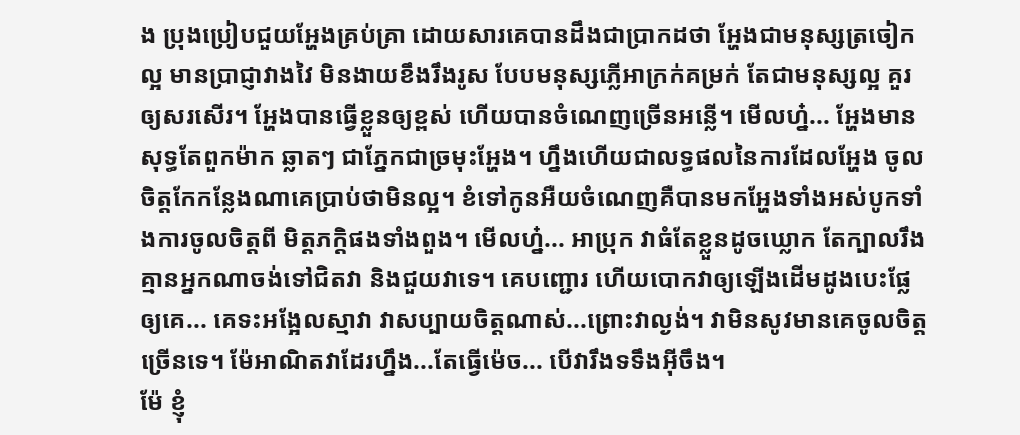ង ប្រុងប្រៀបជួយអ្ហែងគ្រប់គ្រា ដោយសារគេបានដឹងជាប្រាកដថា អ្ហែងជាមនុស្សត្រចៀកល្អ មានប្រាជ្ញាវាងវៃ មិនងាយខឹងរឹងរូស បែបមនុស្សភ្លើអាក្រក់គម្រក់ តែជាមនុស្សល្អ គួរឲ្យសរសើរ។ អ្ហែងបានធ្វើខ្លួនឲ្យខ្ពស់ ហើយបានចំណេញច្រើនអន្លើ។ មើលហ្ន៎... អ្ហែងមានសុទ្ធតែពួកម៉ាក ឆ្លាតៗ ជាភ្នែកជាច្រមុះអ្ហែង។ ហ្នឹងហើយជាលទ្ធផលនៃការដែលអ្ហែង ចូលចិត្តកែកន្លែងណាគេប្រាប់ថាមិនល្អ។ ខំទៅកូនអឺយចំណេញគឺបានមកអ្ហែងទាំងអស់បូកទាំងការចូលចិត្តពី មិត្តភក្តិផងទាំងពួង។ មើលហ្ន៎... អាប្រុក វាធំតែខ្លួនដូចឃ្លោក តែក្បាលរឹង គ្មានអ្នកណាចង់ទៅជិតវា និងជួយវាទេ។ គេបញ្ជោរ ហើយបោកវាឲ្យឡើងដើមដូងបេះផ្លែឲ្យគេ... គេទះអង្អែលស្មាវា វាសប្បាយចិត្តណាស់...ព្រោះវាល្ងង់។ វាមិនសូវមានគេចូលចិត្តច្រើនទេ។ ម៉ែអាណិតវាដែរហ្នឹង...តែធ្វើម៉េច... បើវារឹងទទឹងអ៊ីចឹង។
ម៉ែ ខ្ញុំ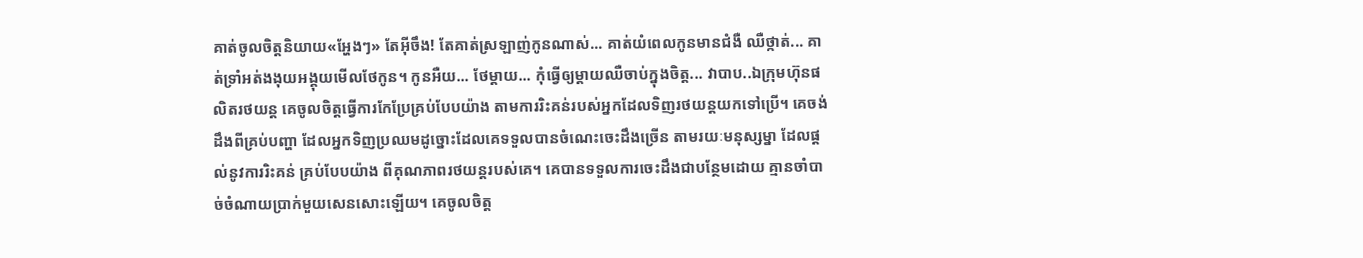គាត់ចូលចិត្តនិយាយ«អ្ហែងៗ» តែអ៊ីចឹង! តែគាត់ស្រឡាញ់កូនណាស់... គាត់យំពេលកូនមានជំងឺ ឈឺថ្កាត់... គាត់ទ្រាំអត់ងងុយអង្គុយមើលថែកូន។ កូនអឺយ... ថែម្តាយ... កុំធ្វើឲ្យម្តាយឈឺចាប់ក្នុងចិត្ត... វាបាប..ឯក្រុមហ៊ុនផលិតរថយន្ត គេចូលចិត្តធ្វើការកែប្រែគ្រប់បែបយ៉ាង តាមការរិះគន់របស់អ្នកដែលទិញរថយន្តយកទៅប្រើ។ គេចង់ដឹងពីគ្រប់បញ្ហា ដែលអ្នកទិញប្រឈមដូច្នោះដែលគេទទួលបានចំណេះចេះដឹងច្រើន តាមរយៈមនុស្សម្នា ដែលផ្តល់នូវការរិះគន់ គ្រប់បែបយ៉ាង ពីគុណភាពរថយន្តរបស់គេ។ គេបានទទួលការចេះដឹងជាបន្ថែមដោយ គ្មានចាំបាច់ចំណាយប្រាក់មួយសេនសោះឡើយ។ គេចូលចិត្ត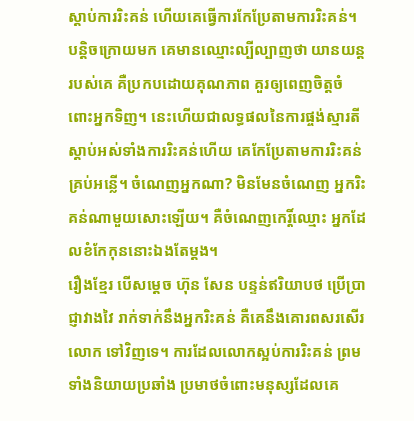ស្តាប់ការរិះគន់ ហើយគេធ្វើការកែប្រែតាមការរិះគន់។ បន្តិចក្រោយមក គេមានឈ្មោះល្បីល្បាញថា យានយន្តរបស់គេ គឺប្រកបដោយគុណភាព គួរឲ្យពេញចិត្តចំពោះអ្នកទិញ។ នេះហើយជាលទ្ធផលនៃការផ្ចង់ស្មារតីស្តាប់អស់ទាំងការរិះគន់ហើយ គេកែប្រែតាមការរិះគន់គ្រប់អន្លើ។ ចំណេញអ្នកណា? មិនមែនចំណេញ អ្នករិះគន់ណាមួយសោះឡើយ។ គឺចំណេញកេរ្តិ៍ឈ្មោះ អ្នកដែលខំកែកុននោះឯងតែម្ដង។
រឿងខ្មែរ បើសម្តេច ហ៊ុន សែន បន្ទន់ឥរិយាបថ ប្រើប្រាជ្ញាវាងវៃ រាក់ទាក់នឹងអ្នករិះគន់ គឺគេនឹងគោរពសរសើរលោក ទៅវិញទេ។ ការដែលលោកស្អប់ការរិះគន់ ព្រមទាំងនិយាយប្រឆាំង ប្រមាថចំពោះមនុស្សដែលគេ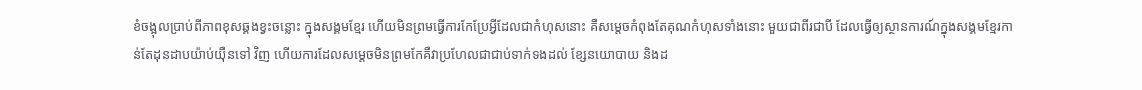ខំចង្អុលប្រាប់ពីភាពខុសឆ្គងខ្វះចន្លោះ ក្នុងសង្គមខ្មែរ ហើយមិនព្រមធ្វើការកែប្រែអ្វីដែលជាកំហុសនោះ គឺសម្តេចកំពុងតែគុណកំហុសទាំងនោះ មួយជាពីរជាបី ដែលធ្វើឲ្យស្ថានការណ៍ក្នុងសង្គមខ្មែរកាន់តែដុនដាបយ៉ាប់យ៉ឺនទៅ វិញ ហើយការដែលសម្តេចមិនព្រមកែគឺវាប្រហែលជាជាប់ទាក់ទងដល់ ខ្សែនយោបាយ និងដ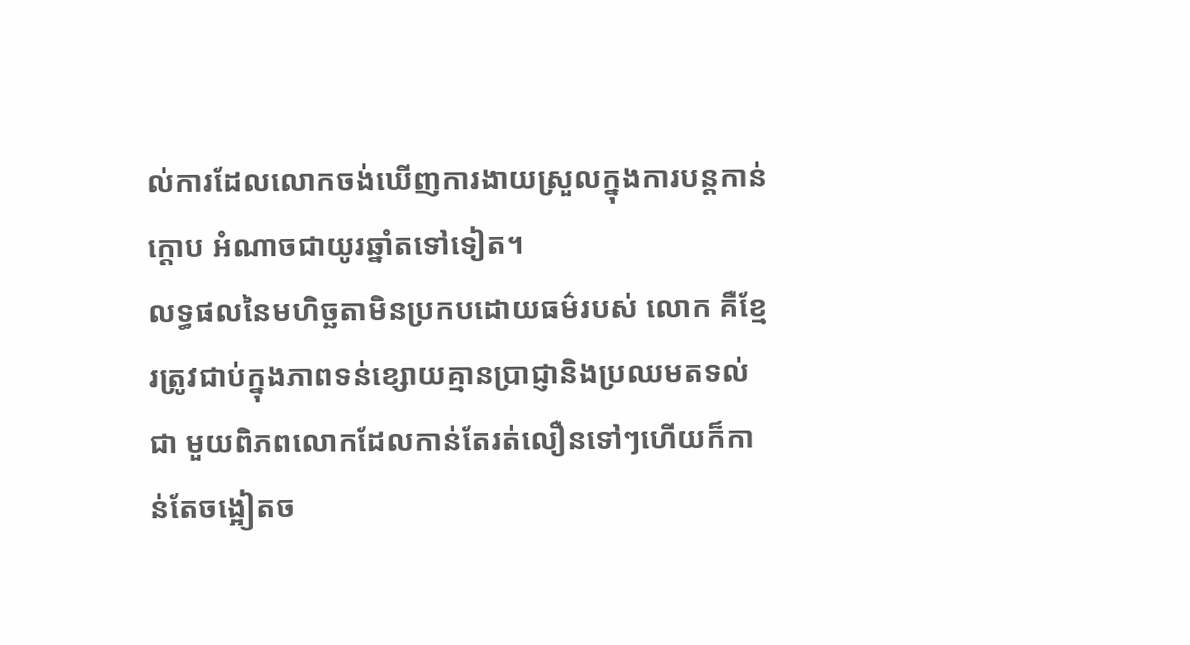ល់ការដែលលោកចង់ឃើញការងាយស្រួលក្នុងការបន្តកាន់ក្តោប អំណាចជាយូរឆ្នាំតទៅទៀត។
លទ្ធផលនៃមហិច្ឆតាមិនប្រកបដោយធម៌របស់ លោក គឺខ្មែរត្រូវជាប់ក្នុងភាពទន់ខ្សោយគ្មានប្រាជ្ញានិងប្រឈមតទល់ជា មួយពិភពលោកដែលកាន់តែរត់លឿនទៅៗហើយក៏កាន់តែចង្អៀតច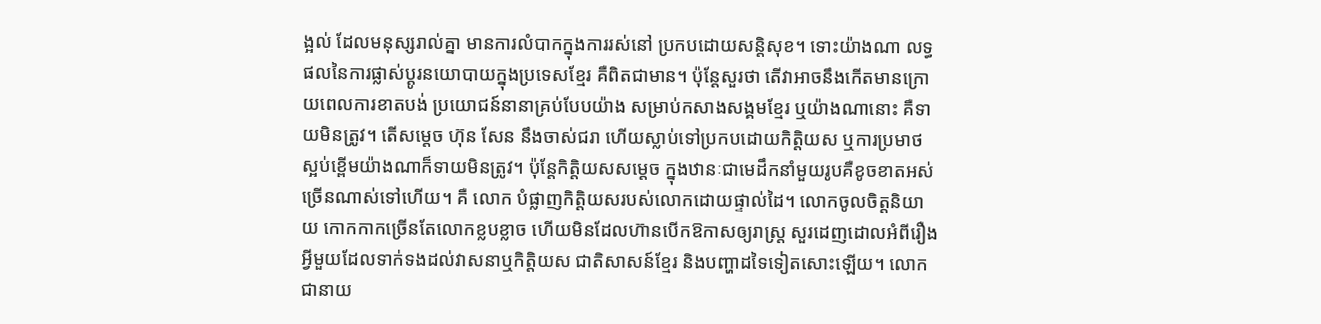ង្អល់ ដែលមនុស្សរាល់គ្នា មានការលំបាកក្នុងការរស់នៅ ប្រកបដោយសន្តិសុខ។ ទោះយ៉ាងណា លទ្ធផលនៃការផ្លាស់ប្តូរនយោបាយក្នុងប្រទេសខ្មែរ គឺពិតជាមាន។ ប៉ុន្តែសួរថា តើវាអាចនឹងកើតមានក្រោយពេលការខាតបង់ ប្រយោជន៍នានាគ្រប់បែបយ៉ាង សម្រាប់កសាងសង្គមខ្មែរ ឬយ៉ាងណានោះ គឺទាយមិនត្រូវ។ តើសម្តេច ហ៊ុន សែន នឹងចាស់ជរា ហើយស្លាប់ទៅប្រកបដោយកិត្តិយស ឬការប្រមាថស្អប់ខ្ពើមយ៉ាងណាក៏ទាយមិនត្រូវ។ ប៉ុន្តែកិត្តិយសសម្តេច ក្នុងឋានៈជាមេដឹកនាំមួយរូបគឺខូចខាតអស់ច្រើនណាស់ទៅហើយ។ គឺ លោក បំផ្លាញកិត្តិយសរបស់លោកដោយផ្ទាល់ដៃ។ លោកចូលចិត្តនិយាយ កោកកាកច្រើនតែលោកខ្លបខ្លាច ហើយមិនដែលហ៊ានបើកឱកាសឲ្យរាស្ត្រ សួរដេញដោលអំពីរឿងអ្វីមួយដែលទាក់ទងដល់វាសនាឬកិត្តិយស ជាតិសាសន៍ខ្មែរ និងបញ្ហាដទៃទៀតសោះឡើយ។ លោកជានាយ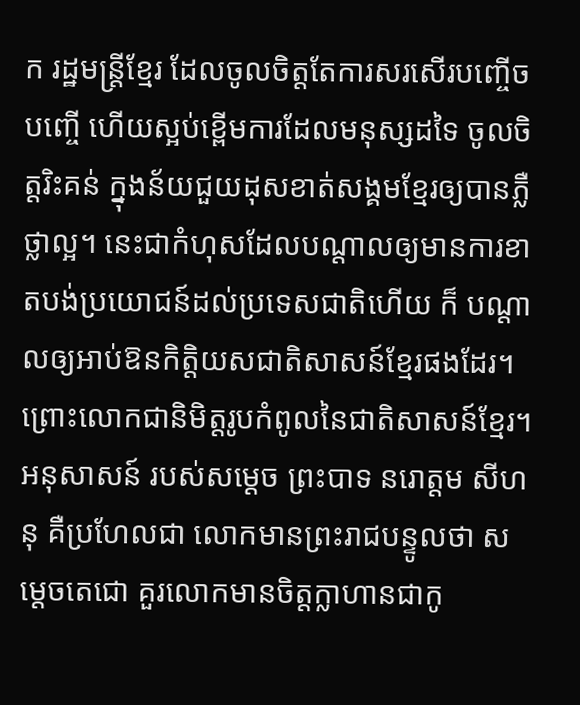ក រដ្ឋមន្ត្រីខ្មែរ ដែលចូលចិត្តតែការសរសើរបញ្ចើចបញ្ចើ ហើយស្អប់ខ្ពើមការដែលមនុស្សដទៃ ចូលចិត្តរិះគន់ ក្នុងន័យជួយដុសខាត់សង្គមខ្មែរឲ្យបានភ្លឺថ្លាល្អ។ នេះជាកំហុសដែលបណ្តាលឲ្យមានការខាតបង់ប្រយោជន៍ដល់ប្រទេសជាតិហើយ ក៏ បណ្តាលឲ្យអាប់ឱនកិត្តិយសជាតិសាសន៍ខ្មែរផងដែរ។ ព្រោះលោកជានិមិត្តរូបកំពូលនៃជាតិសាសន៍ខ្មែរ។
អនុសាសន៍ របស់សម្តេច ព្រះបាទ នរោត្តម សីហនុ គឺប្រហែលជា លោកមានព្រះរាជបន្ទូលថា សម្តេចតេជោ គួរលោកមានចិត្តក្លាហានជាកូ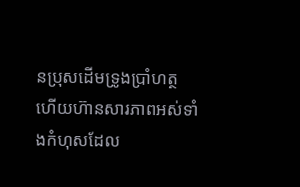នប្រុសដើមទ្រូងប្រាំហត្ថ ហើយហ៊ានសារភាពអស់ទាំងកំហុសដែល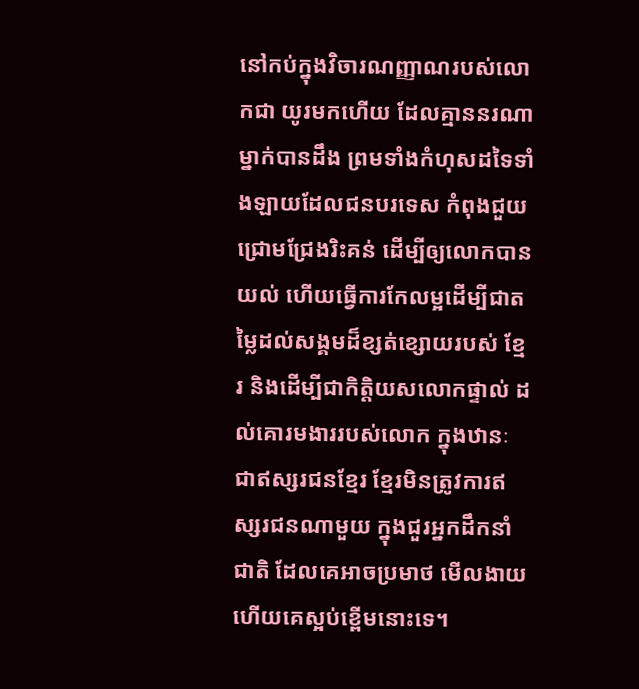នៅកប់ក្នុងវិចារណញ្ញាណរបស់លោកជា យូរមកហើយ ដែលគ្មាននរណាម្នាក់បានដឹង ព្រមទាំងកំហុសដទៃទាំងឡាយដែលជនបរទេស កំពុងជួយជ្រោមជ្រែងរិះគន់ ដើម្បីឲ្យលោកបានយល់ ហើយធ្វើការកែលម្អដើម្បីជាតម្លៃដល់សង្គមដ៏ខ្សត់ខ្សោយរបស់ ខ្មែរ និងដើម្បីជាកិត្តិយសលោកផ្ទាល់ ដល់គោរមងាររបស់លោក ក្នុងឋានៈជាឥស្សរជនខ្មែរ ខ្មែរមិនត្រូវការឥស្សរជនណាមួយ ក្នុងជួរអ្នកដឹកនាំជាតិ ដែលគេអាចប្រមាថ មើលងាយ ហើយគេស្អប់ខ្ពើមនោះទេ។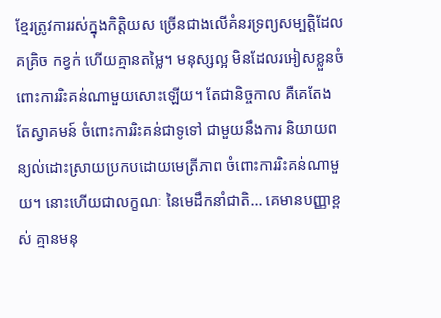ខ្មែរត្រូវការរស់ក្នុងកិត្តិយស ច្រើនជាងលើគំនរទ្រព្យសម្បត្តិដែលគគ្រិច កខ្វក់ ហើយគ្មានតម្លៃ។ មនុស្សល្អ មិនដែលរអៀសខ្លួនចំពោះការរិះគន់ណាមួយសោះឡើយ។ តែជានិច្ចកាល គឺគេតែងតែស្វាគមន៍ ចំពោះការរិះគន់ជាទូទៅ ជាមួយនឹងការ និយាយពន្យល់ដោះស្រាយប្រកបដោយមេត្រីភាព ចំពោះការរិះគន់ណាមួយ។ នោះហើយជាលក្ខណៈ នៃមេដឹកនាំជាតិ... គេមានបញ្ញាខ្ពស់ គ្មានមនុ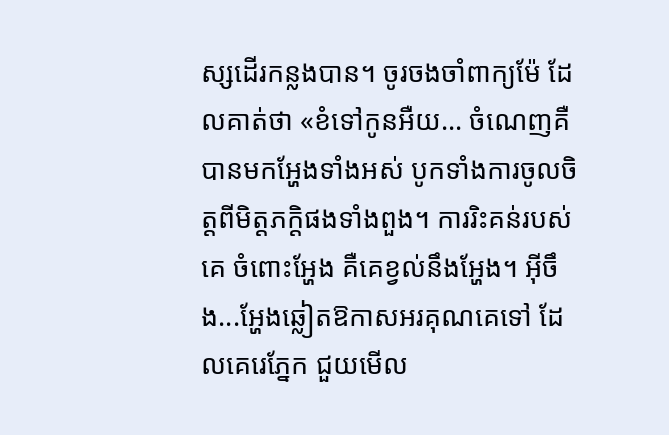ស្សដើរកន្លងបាន។ ចូរចងចាំពាក្យម៉ែ ដែលគាត់ថា «ខំទៅកូនអឺយ... ចំណេញគឺបានមកអ្ហែងទាំងអស់ បូកទាំងការចូលចិត្តពីមិត្តភក្តិផងទាំងពួង។ ការរិះគន់របស់គេ ចំពោះអ្ហែង គឺគេខ្វល់នឹងអ្ហែង។ អ៊ីចឹង...អ្ហែងឆ្លៀតឱកាសអរគុណគេទៅ ដែលគេរេភ្នែក ជួយមើល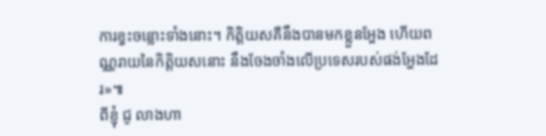ការខ្វះចន្លោះទាំងនោះ។ កិត្តិយសគឺនឹងបានមកខ្លួនអ្ហែង ហើយពណ្ណរាយនៃកិត្តិយសនោះ នឹងចែងចាំងលើប្រទេសរបស់ផង់អ្ហែងដែរ»៕
ពីខ្ញុំ ជូ លាងហា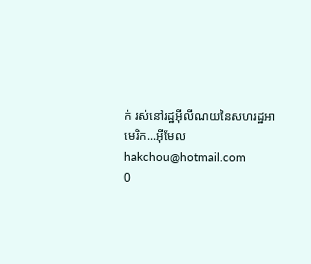ក់ រស់នៅរដ្ឋអ៊ីលីណយនៃសហរដ្ឋអាមេរិក...អ៊ីមែល hakchou@hotmail.com
0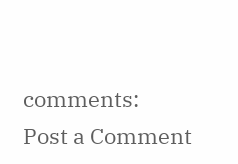comments:
Post a Comment